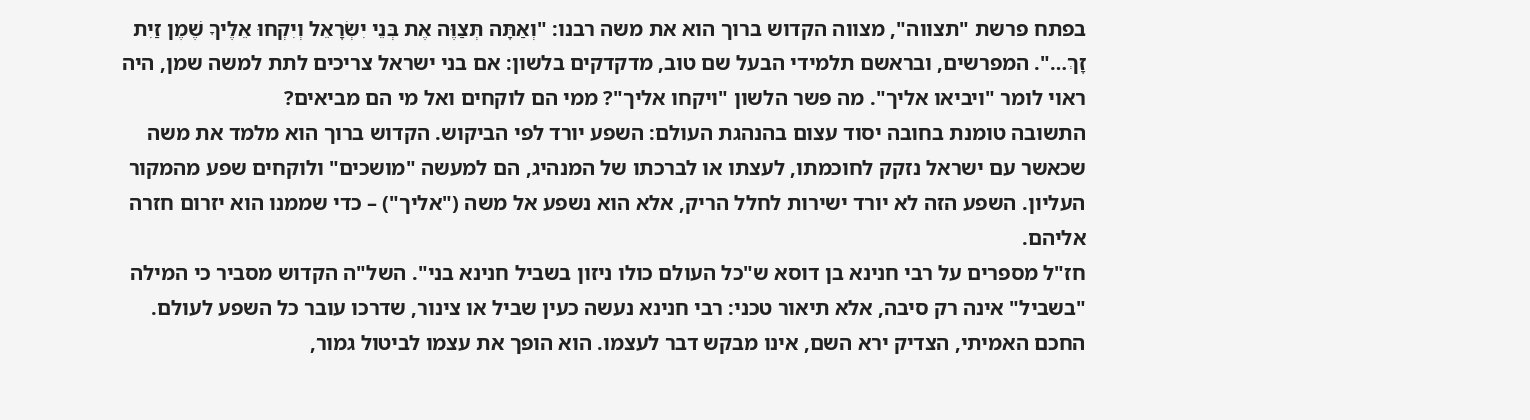בפתח פרשת "תצווה", מצווה הקדוש ברוך הוא את משה רבנו: "וְאַתָּה תְּצַוֶּה אֶת בְּנֵי יִשְׂרָאֵל וְיִקְחוּ אֵלֶיךָ שֶׁמֶן זַיִת זָךְ…". המפרשים, ובראשם תלמידי הבעל שם טוב, מדקדקים בלשון: אם בני ישראל צריכים לתת למשה שמן, היה ראוי לומר "ויביאו אליך". מה פשר הלשון "ויקחו אליך"? ממי הם לוקחים ואל מי הם מביאים?
התשובה טומנת בחובה יסוד עצום בהנהגת העולם: השפע יורד לפי הביקוש. הקדוש ברוך הוא מלמד את משה שכאשר עם ישראל נזקק לחוכמתו, לעצתו או לברכתו של המנהיג, הם למעשה "מושכים" ולוקחים שפע מהמקור העליון. השפע הזה לא יורד ישירות לחלל הריק, אלא הוא נשפע אל משה ("אליך") – כדי שממנו הוא יזרום חזרה אליהם.
חז"ל מספרים על רבי חנינא בן דוסא ש"כל העולם כולו ניזון בשביל חנינא בני". השל"ה הקדוש מסביר כי המילה "בשביל" אינה רק סיבה, אלא תיאור טכני: רבי חנינא נעשה כעין שביל או צינור, שדרכו עובר כל השפע לעולם.
החכם האמיתי, הצדיק ירא השם, אינו מבקש דבר לעצמו. הוא הופך את עצמו לביטול גמור,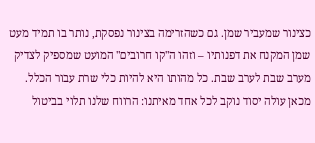כצינור שמעביר שמן. גם כשהזרימה בצינור נפסקת, נותר בו תמיד מעט שמן המקנח את דפנותיו – וזהו ה"קו חרובים" המועט שמספיק לצדיק מערב שבת לערב שבת. כל מהותו היא להיות כלי שרת עבור הכלל.
מכאן עולה יסוד נוקב לכל אחד מאיתנו: הרווח שלנו תלוי בביטול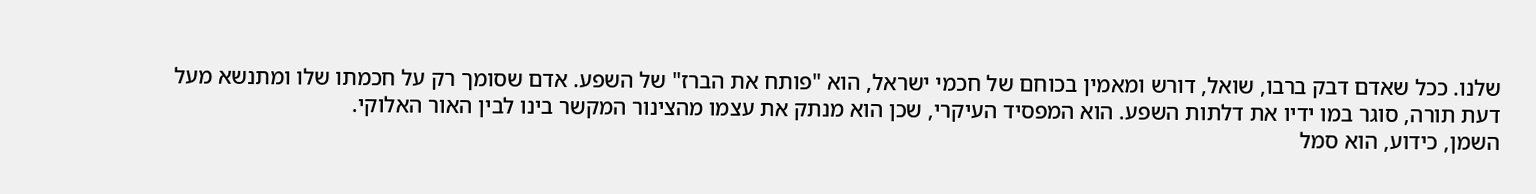שלנו. ככל שאדם דבק ברבו, שואל, דורש ומאמין בכוחם של חכמי ישראל, הוא "פותח את הברז" של השפע. אדם שסומך רק על חכמתו שלו ומתנשא מעל דעת תורה, סוגר במו ידיו את דלתות השפע. הוא המפסיד העיקרי, שכן הוא מנתק את עצמו מהצינור המקשר בינו לבין האור האלוקי.
השמן, כידוע, הוא סמל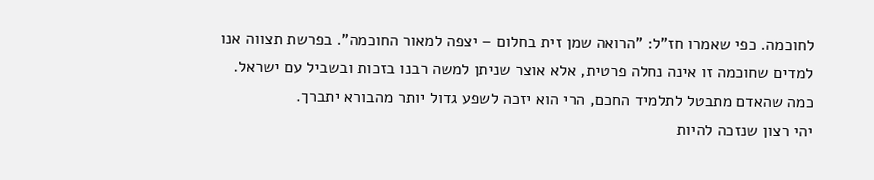לחוכמה. כפי שאמרו חז"ל: "הרואה שמן זית בחלום – יצפה למאור החוכמה". בפרשת תצווה אנו למדים שחוכמה זו אינה נחלה פרטית, אלא אוצר שניתן למשה רבנו בזכות ובשביל עם ישראל. כמה שהאדם מתבטל לתלמיד החכם, הרי הוא יזכה לשפע גדול יותר מהבורא יתברך.
יהי רצון שנזכה להיות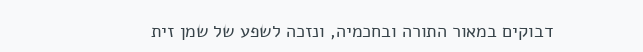דבוקים במאור התורה ובחכמיה, ונזכה לשפע של שמן זית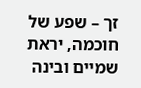זך – שפע של חוכמה, יראת שמיים ובינה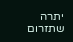יתרה שתזרום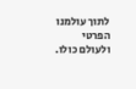לתוך עולמנו הפרטי ולעולם כולו.